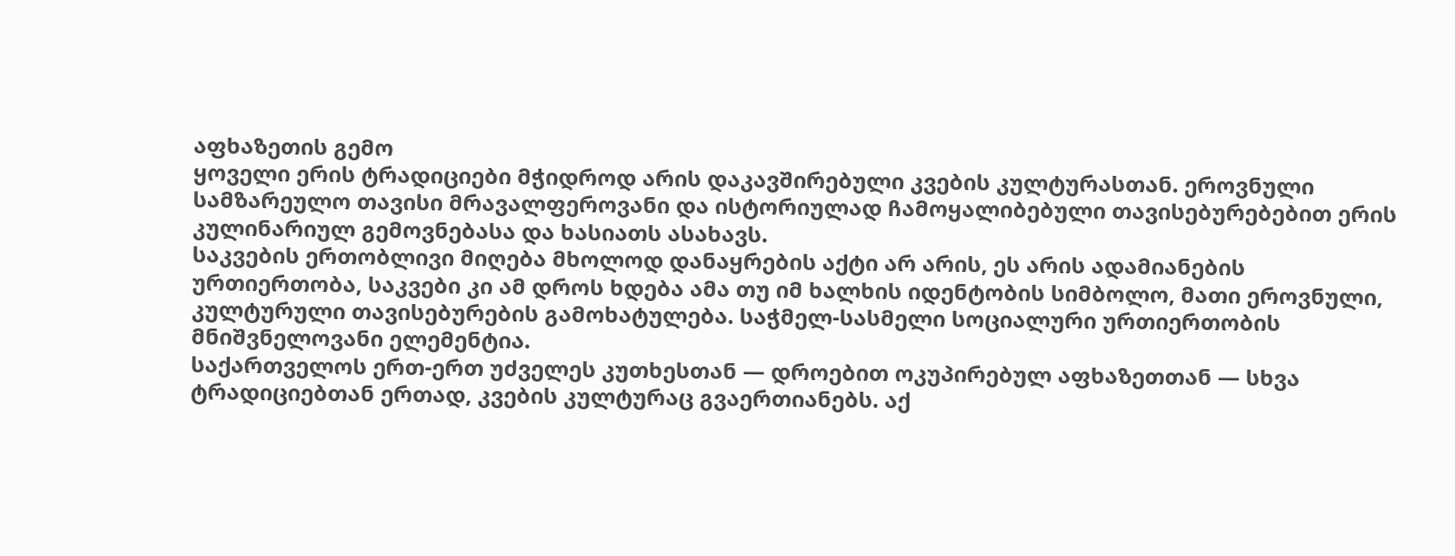აფხაზეთის გემო
ყოველი ერის ტრადიციები მჭიდროდ არის დაკავშირებული კვების კულტურასთან. ეროვნული სამზარეულო თავისი მრავალფეროვანი და ისტორიულად ჩამოყალიბებული თავისებურებებით ერის კულინარიულ გემოვნებასა და ხასიათს ასახავს.
საკვების ერთობლივი მიღება მხოლოდ დანაყრების აქტი არ არის, ეს არის ადამიანების ურთიერთობა, საკვები კი ამ დროს ხდება ამა თუ იმ ხალხის იდენტობის სიმბოლო, მათი ეროვნული, კულტურული თავისებურების გამოხატულება. საჭმელ-სასმელი სოციალური ურთიერთობის მნიშვნელოვანი ელემენტია.
საქართველოს ერთ-ერთ უძველეს კუთხესთან — დროებით ოკუპირებულ აფხაზეთთან — სხვა ტრადიციებთან ერთად, კვების კულტურაც გვაერთიანებს. აქ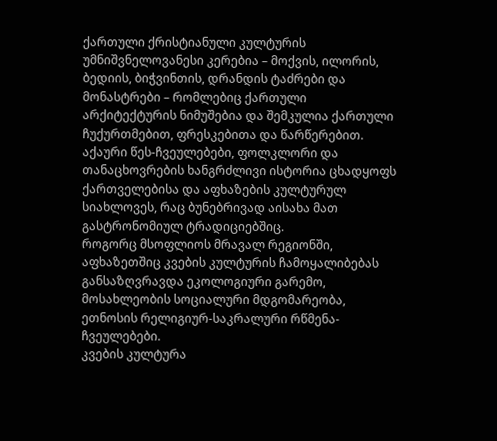ქართული ქრისტიანული კულტურის უმნიშვნელოვანესი კერებია – მოქვის, ილორის, ბედიის, ბიჭვინთის, დრანდის ტაძრები და მონასტრები – რომლებიც ქართული არქიტექტურის ნიმუშებია და შემკულია ქართული ჩუქურთმებით, ფრესკებითა და წარწერებით. აქაური წეს-ჩვეულებები, ფოლკლორი და თანაცხოვრების ხანგრძლივი ისტორია ცხადყოფს ქართველებისა და აფხაზების კულტურულ სიახლოვეს, რაც ბუნებრივად აისახა მათ გასტრონომიულ ტრადიციებშიც.
როგორც მსოფლიოს მრავალ რეგიონში, აფხაზეთშიც კვების კულტურის ჩამოყალიბებას განსაზღვრავდა ეკოლოგიური გარემო, მოსახლეობის სოციალური მდგომარეობა, ეთნოსის რელიგიურ-საკრალური რწმენა-ჩვეულებები.
კვების კულტურა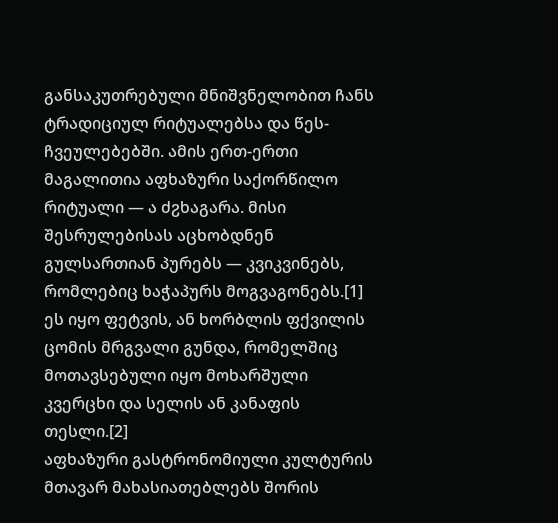განსაკუთრებული მნიშვნელობით ჩანს ტრადიციულ რიტუალებსა და წეს-ჩვეულებებში. ამის ერთ-ერთი მაგალითია აფხაზური საქორწილო რიტუალი — ა ძჷხაგარა. მისი შესრულებისას აცხობდნენ გულსართიან პურებს — კვიკვინებს, რომლებიც ხაჭაპურს მოგვაგონებს.[1] ეს იყო ფეტვის, ან ხორბლის ფქვილის ცომის მრგვალი გუნდა, რომელშიც მოთავსებული იყო მოხარშული კვერცხი და სელის ან კანაფის თესლი.[2]
აფხაზური გასტრონომიული კულტურის მთავარ მახასიათებლებს შორის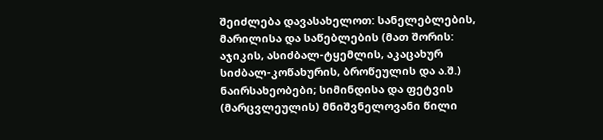შეიძლება დავასახელოთ: სანელებლების, მარილისა და საწებლების (მათ შორის: აჯიკის, ასიძბალ-ტყემლის, აკაცახურ სიძბალ-კოწახურის, ბროწეულის და ა.შ.) ნაირსახეობები; სიმინდისა და ფეტვის (მარცვლეულის) მნიშვნელოვანი წილი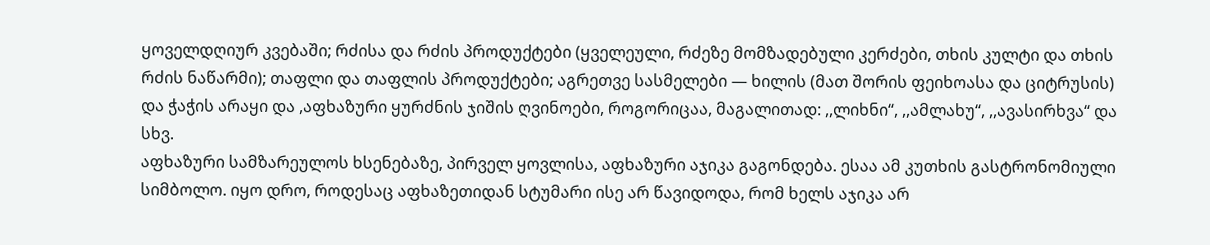ყოველდღიურ კვებაში; რძისა და რძის პროდუქტები (ყველეული, რძეზე მომზადებული კერძები, თხის კულტი და თხის რძის ნაწარმი); თაფლი და თაფლის პროდუქტები; აგრეთვე სასმელები — ხილის (მათ შორის ფეიხოასა და ციტრუსის) და ჭაჭის არაყი და ,აფხაზური ყურძნის ჯიშის ღვინოები, როგორიცაა, მაგალითად: ,,ლიხნი“, ,,ამლახუ“, ,,ავასირხვა“ და სხვ.
აფხაზური სამზარეულოს ხსენებაზე, პირველ ყოვლისა, აფხაზური აჯიკა გაგონდება. ესაა ამ კუთხის გასტრონომიული სიმბოლო. იყო დრო, როდესაც აფხაზეთიდან სტუმარი ისე არ წავიდოდა, რომ ხელს აჯიკა არ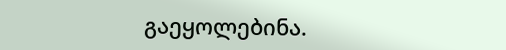გაეყოლებინა.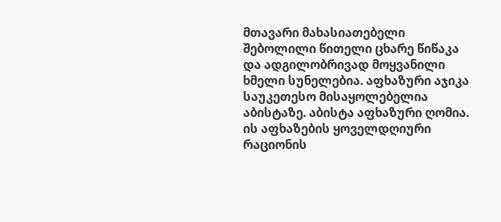მთავარი მახასიათებელი შებოლილი წითელი ცხარე წიწაკა და ადგილობრივად მოყვანილი ხმელი სუნელებია. აფხაზური აჯიკა საუკეთესო მისაყოლებელია აბისტაზე. აბისტა აფხაზური ღომია. ის აფხაზების ყოველდღიური რაციონის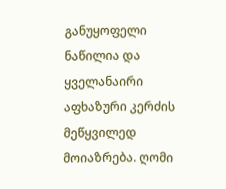განუყოფელი ნაწილია და ყველანაირი აფხაზური კერძის მეწყვილედ მოიაზრება. ღომი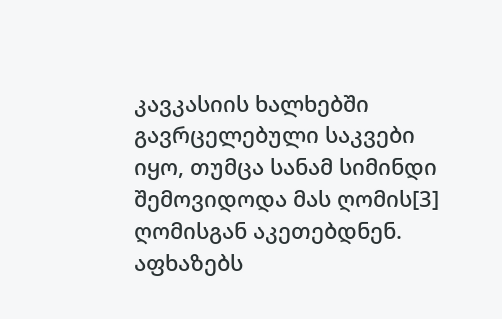კავკასიის ხალხებში გავრცელებული საკვები იყო, თუმცა სანამ სიმინდი შემოვიდოდა მას ღომის[3] ღომისგან აკეთებდნენ.
აფხაზებს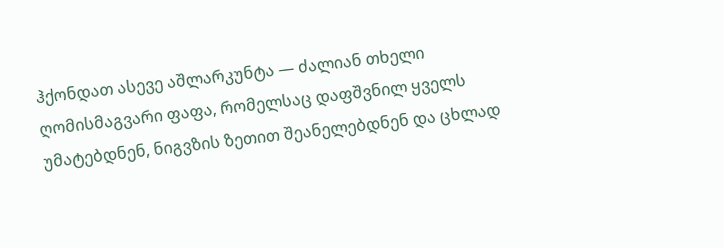ჰქონდათ ასევე აშლარკუნტა — ძალიან თხელი ღომისმაგვარი ფაფა, რომელსაც დაფშვნილ ყველს უმატებდნენ, ნიგვზის ზეთით შეანელებდნენ და ცხლად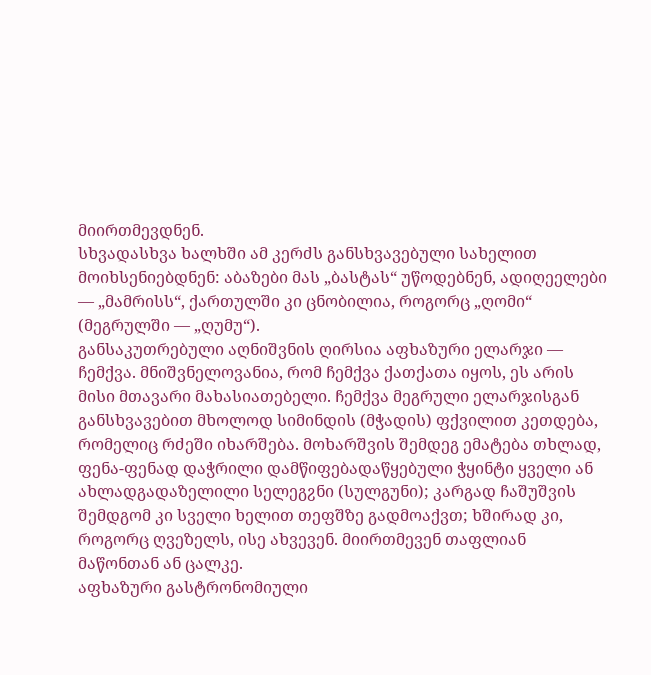მიირთმევდნენ.
სხვადასხვა ხალხში ამ კერძს განსხვავებული სახელით მოიხსენიებდნენ: აბაზები მას „ბასტას“ უწოდებნენ, ადიღეელები — „მამრისს“, ქართულში კი ცნობილია, როგორც „ღომი“ (მეგრულში — „ღუმუ“).
განსაკუთრებული აღნიშვნის ღირსია აფხაზური ელარჯი — ჩემქვა. მნიშვნელოვანია, რომ ჩემქვა ქათქათა იყოს, ეს არის მისი მთავარი მახასიათებელი. ჩემქვა მეგრული ელარჯისგან განსხვავებით მხოლოდ სიმინდის (მჭადის) ფქვილით კეთდება, რომელიც რძეში იხარშება. მოხარშვის შემდეგ ემატება თხლად, ფენა-ფენად დაჭრილი დამწიფებადაწყებული ჭყინტი ყველი ან ახლადგადაზელილი სელეგჷნი (სულგუნი); კარგად ჩაშუშვის შემდგომ კი სველი ხელით თეფშზე გადმოაქვთ; ხშირად კი, როგორც ღვეზელს, ისე ახვევენ. მიირთმევენ თაფლიან მაწონთან ან ცალკე.
აფხაზური გასტრონომიული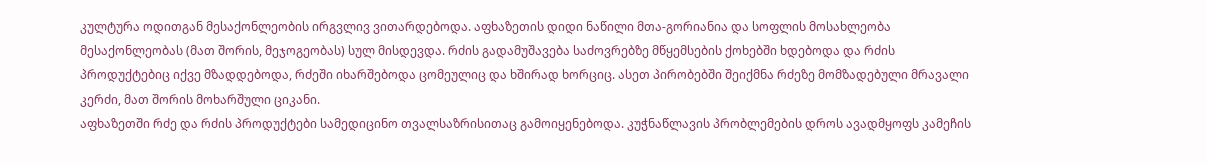კულტურა ოდითგან მესაქონლეობის ირგვლივ ვითარდებოდა. აფხაზეთის დიდი ნაწილი მთა-გორიანია და სოფლის მოსახლეობა მესაქონლეობას (მათ შორის, მეჯოგეობას) სულ მისდევდა. რძის გადამუშავება საძოვრებზე მწყემსების ქოხებში ხდებოდა და რძის პროდუქტებიც იქვე მზადდებოდა, რძეში იხარშებოდა ცომეულიც და ხშირად ხორციც. ასეთ პირობებში შეიქმნა რძეზე მომზადებული მრავალი კერძი, მათ შორის მოხარშული ციკანი.
აფხაზეთში რძე და რძის პროდუქტები სამედიცინო თვალსაზრისითაც გამოიყენებოდა. კუჭნაწლავის პრობლემების დროს ავადმყოფს კამეჩის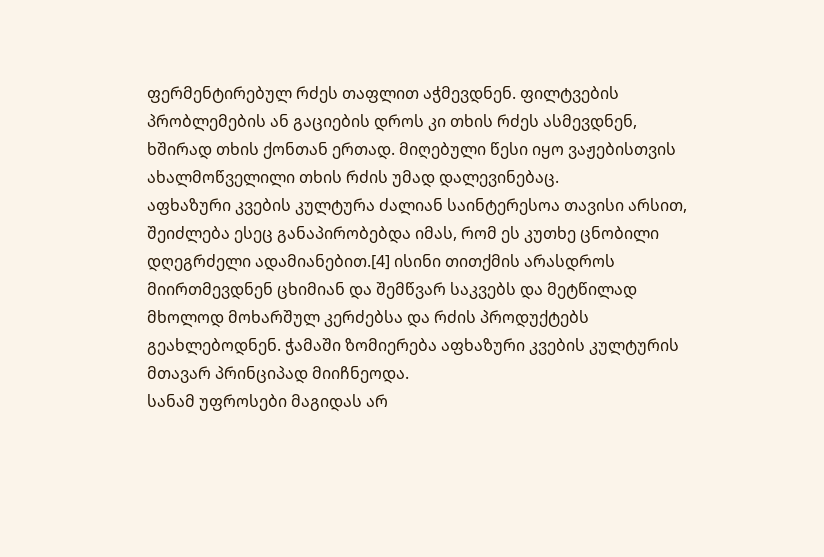ფერმენტირებულ რძეს თაფლით აჭმევდნენ. ფილტვების პრობლემების ან გაციების დროს კი თხის რძეს ასმევდნენ, ხშირად თხის ქონთან ერთად. მიღებული წესი იყო ვაჟებისთვის ახალმოწველილი თხის რძის უმად დალევინებაც.
აფხაზური კვების კულტურა ძალიან საინტერესოა თავისი არსით, შეიძლება ესეც განაპირობებდა იმას, რომ ეს კუთხე ცნობილი დღეგრძელი ადამიანებით.[4] ისინი თითქმის არასდროს მიირთმევდნენ ცხიმიან და შემწვარ საკვებს და მეტწილად მხოლოდ მოხარშულ კერძებსა და რძის პროდუქტებს გეახლებოდნენ. ჭამაში ზომიერება აფხაზური კვების კულტურის მთავარ პრინციპად მიიჩნეოდა.
სანამ უფროსები მაგიდას არ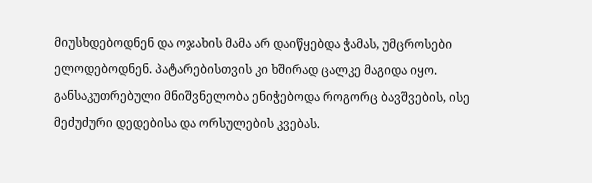მიუსხდებოდნენ და ოჯახის მამა არ დაიწყებდა ჭამას, უმცროსები ელოდებოდნენ. პატარებისთვის კი ხშირად ცალკე მაგიდა იყო. განსაკუთრებული მნიშვნელობა ენიჭებოდა როგორც ბავშვების, ისე მეძუძური დედებისა და ორსულების კვებას.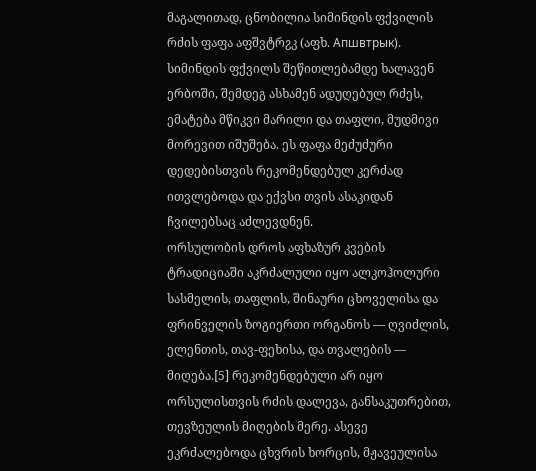მაგალითად, ცნობილია სიმინდის ფქვილის რძის ფაფა აფშვტრჷკ (აფხ. Апшвтрык). სიმინდის ფქვილს შეწითლებამდე ხალავენ ერბოში, შემდეგ ასხამენ ადუღებულ რძეს, ემატება მწიკვი მარილი და თაფლი, მუდმივი მორევით იშუშება. ეს ფაფა მეძუძური დედებისთვის რეკომენდებულ კერძად ითვლებოდა და ექვსი თვის ასაკიდან ჩვილებსაც აძლევდნენ.
ორსულობის დროს აფხაზურ კვების ტრადიციაში აკრძალული იყო ალკოჰოლური სასმელის, თაფლის, შინაური ცხოველისა და ფრინველის ზოგიერთი ორგანოს — ღვიძლის, ელენთის, თავ-ფეხისა, და თვალების — მიღება.[5] რეკომენდებული არ იყო ორსულისთვის რძის დალევა, განსაკუთრებით, თევზეულის მიღების მერე. ასევე ეკრძალებოდა ცხვრის ხორცის, მჟავეულისა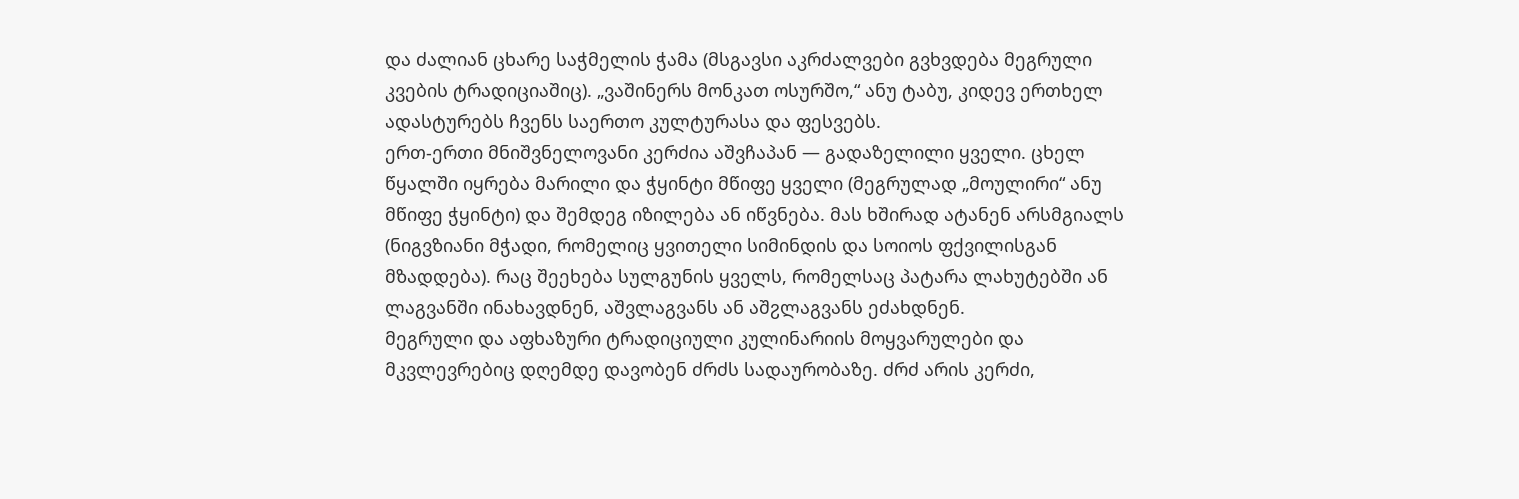და ძალიან ცხარე საჭმელის ჭამა (მსგავსი აკრძალვები გვხვდება მეგრული კვების ტრადიციაშიც). „ვაშინერს მონკათ ოსურშო,“ ანუ ტაბუ, კიდევ ერთხელ ადასტურებს ჩვენს საერთო კულტურასა და ფესვებს.
ერთ-ერთი მნიშვნელოვანი კერძია აშვჩაპან — გადაზელილი ყველი. ცხელ წყალში იყრება მარილი და ჭყინტი მწიფე ყველი (მეგრულად „მოულირი“ ანუ მწიფე ჭყინტი) და შემდეგ იზილება ან იწვნება. მას ხშირად ატანენ არსმგიალს (ნიგვზიანი მჭადი, რომელიც ყვითელი სიმინდის და სოიოს ფქვილისგან მზადდება). რაც შეეხება სულგუნის ყველს, რომელსაც პატარა ლახუტებში ან ლაგვანში ინახავდნენ, აშვლაგვანს ან აშჷლაგვანს ეძახდნენ.
მეგრული და აფხაზური ტრადიციული კულინარიის მოყვარულები და მკვლევრებიც დღემდე დავობენ ძრძს სადაურობაზე. ძრძ არის კერძი,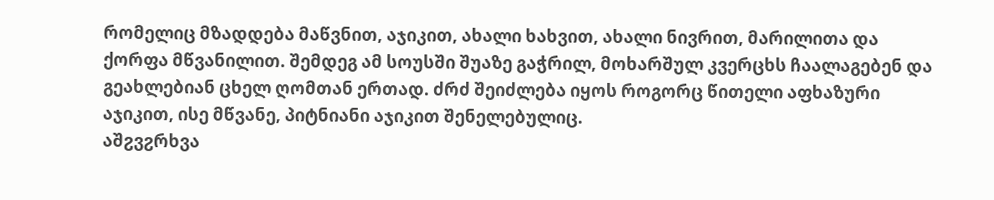რომელიც მზადდება მაწვნით, აჯიკით, ახალი ხახვით, ახალი ნივრით, მარილითა და ქორფა მწვანილით. შემდეგ ამ სოუსში შუაზე გაჭრილ, მოხარშულ კვერცხს ჩაალაგებენ და გეახლებიან ცხელ ღომთან ერთად. ძრძ შეიძლება იყოს როგორც წითელი აფხაზური აჯიკით, ისე მწვანე, პიტნიანი აჯიკით შენელებულიც.
აშჷვჷრხვა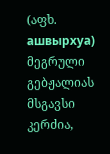(აფხ. ашвырхуа) მეგრული გებჟალიას მსგავსი კერძია,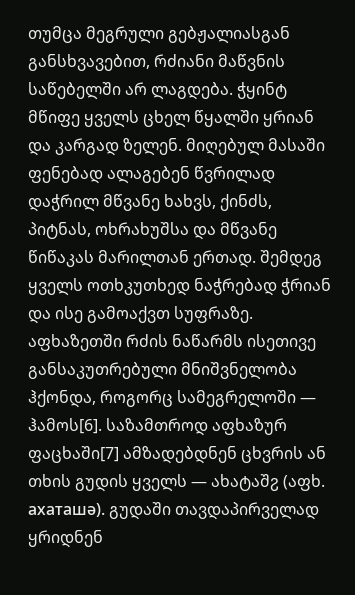თუმცა მეგრული გებჟალიასგან განსხვავებით, რძიანი მაწვნის საწებელში არ ლაგდება. ჭყინტ მწიფე ყველს ცხელ წყალში ყრიან და კარგად ზელენ. მიღებულ მასაში ფენებად ალაგებენ წვრილად დაჭრილ მწვანე ხახვს, ქინძს, პიტნას, ოხრახუშსა და მწვანე წიწაკას მარილთან ერთად. შემდეგ ყველს ოთხკუთხედ ნაჭრებად ჭრიან და ისე გამოაქვთ სუფრაზე.
აფხაზეთში რძის ნაწარმს ისეთივე განსაკუთრებული მნიშვნელობა ჰქონდა, როგორც სამეგრელოში — ჰამოს[6]. საზამთროდ აფხაზურ ფაცხაში[7] ამზადებდნენ ცხვრის ან თხის გუდის ყველს — ახატაშჷ (აფხ. ахаташǝ). გუდაში თავდაპირველად ყრიდნენ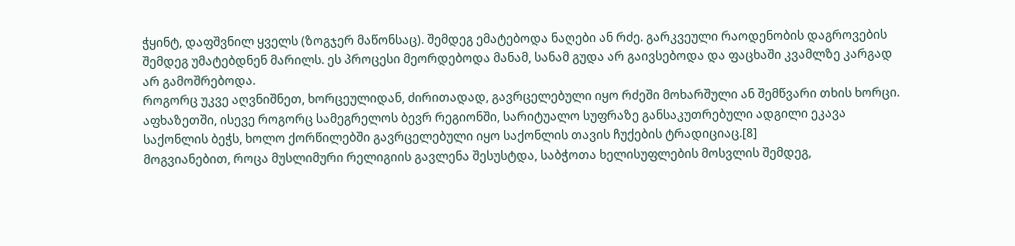ჭყინტ, დაფშვნილ ყველს (ზოგჯერ მაწონსაც). შემდეგ ემატებოდა ნაღები ან რძე. გარკვეული რაოდენობის დაგროვების შემდეგ უმატებდნენ მარილს. ეს პროცესი მეორდებოდა მანამ, სანამ გუდა არ გაივსებოდა და ფაცხაში კვამლზე კარგად არ გამოშრებოდა.
როგორც უკვე აღვნიშნეთ, ხორცეულიდან, ძირითადად, გავრცელებული იყო რძეში მოხარშული ან შემწვარი თხის ხორცი. აფხაზეთში, ისევე როგორც სამეგრელოს ბევრ რეგიონში, სარიტუალო სუფრაზე განსაკუთრებული ადგილი ეკავა საქონლის ბეჭს, ხოლო ქორწილებში გავრცელებული იყო საქონლის თავის ჩუქების ტრადიციაც.[8]
მოგვიანებით, როცა მუსლიმური რელიგიის გავლენა შესუსტდა, საბჭოთა ხელისუფლების მოსვლის შემდეგ,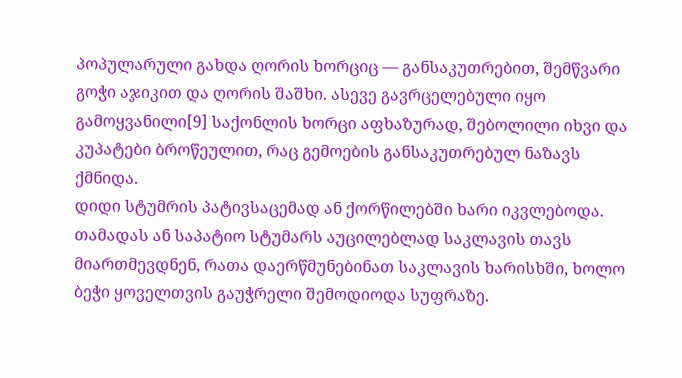პოპულარული გახდა ღორის ხორციც — განსაკუთრებით, შემწვარი გოჭი აჯიკით და ღორის შაშხი. ასევე გავრცელებული იყო გამოყვანილი[9] საქონლის ხორცი აფხაზურად, შებოლილი იხვი და კუპატები ბროწეულით, რაც გემოების განსაკუთრებულ ნაზავს ქმნიდა.
დიდი სტუმრის პატივსაცემად ან ქორწილებში ხარი იკვლებოდა. თამადას ან საპატიო სტუმარს აუცილებლად საკლავის თავს მიართმევდნენ, რათა დაერწმუნებინათ საკლავის ხარისხში, ხოლო ბეჭი ყოველთვის გაუჭრელი შემოდიოდა სუფრაზე.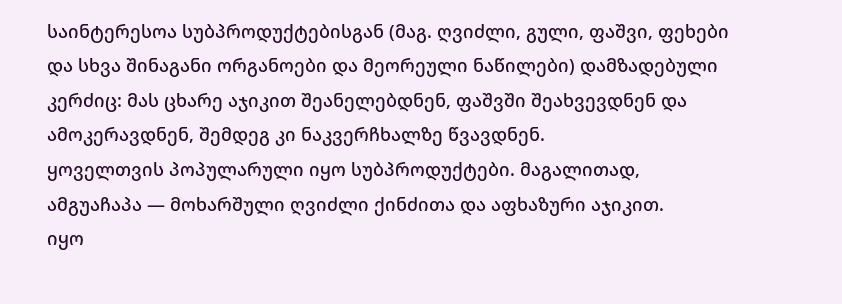საინტერესოა სუბპროდუქტებისგან (მაგ. ღვიძლი, გული, ფაშვი, ფეხები და სხვა შინაგანი ორგანოები და მეორეული ნაწილები) დამზადებული კერძიც: მას ცხარე აჯიკით შეანელებდნენ, ფაშვში შეახვევდნენ და ამოკერავდნენ, შემდეგ კი ნაკვერჩხალზე წვავდნენ.
ყოველთვის პოპულარული იყო სუბპროდუქტები. მაგალითად, ამგუაჩაპა — მოხარშული ღვიძლი ქინძითა და აფხაზური აჯიკით.
იყო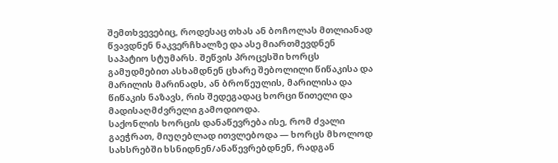შემთხვევებიც, როდესაც თხას ან ბოჩოლას მთლიანად წვავდნენ ნაკვერჩხალზე და ასე მიართმევდნენ საპატიო სტუმარს. შეწვის პროცესში ხორცს გამუდმებით ასხამდნენ ცხარე შებოლილი წიწაკისა და მარილის მარინადს, ან ბროწეულის, მარილისა და წიწაკის ნაზავს, რის შედეგადაც ხორცი წითელი და მადისაღმძვრელი გამოდიოდა.
საქონლის ხორცის დანაწევრება ისე, რომ ძვალი გაეჭრათ, მიუღებლად ითვლებოდა — ხორცს მხოლოდ სახსრებში ხსნიდნენ/ანაწევრებდნენ, რადგან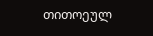თითოეულ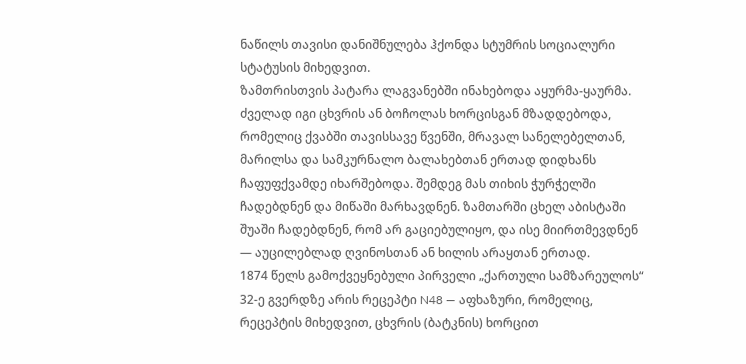ნაწილს თავისი დანიშნულება ჰქონდა სტუმრის სოციალური სტატუსის მიხედვით.
ზამთრისთვის პატარა ლაგვანებში ინახებოდა აყურმა-ყაურმა. ძველად იგი ცხვრის ან ბოჩოლას ხორცისგან მზადდებოდა, რომელიც ქვაბში თავისსავე წვენში, მრავალ სანელებელთან, მარილსა და სამკურნალო ბალახებთან ერთად დიდხანს ჩაფუფქვამდე იხარშებოდა. შემდეგ მას თიხის ჭურჭელში ჩადებდნენ და მიწაში მარხავდნენ. ზამთარში ცხელ აბისტაში შუაში ჩადებდნენ, რომ არ გაციებულიყო, და ისე მიირთმევდნენ — აუცილებლად ღვინოსთან ან ხილის არაყთან ერთად.
1874 წელს გამოქვეყნებული პირველი „ქართული სამზარეულოს“ 32-ე გვერდზე არის რეცეპტი N48 — აფხაზური, რომელიც, რეცეპტის მიხედვით, ცხვრის (ბატკნის) ხორცით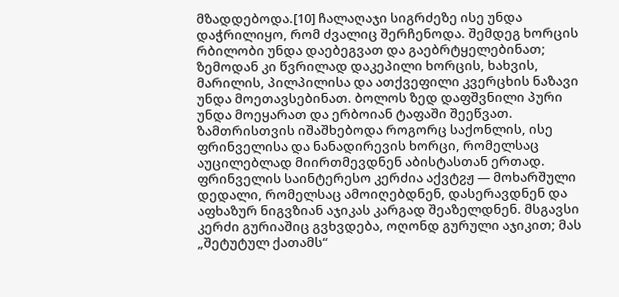მზადდებოდა.[10] ჩალაღაჯი სიგრძეზე ისე უნდა დაჭრილიყო, რომ ძვალიც შერჩენოდა. შემდეგ ხორცის რბილობი უნდა დაებეგვათ და გაებრტყელებინათ; ზემოდან კი წვრილად დაკეპილი ხორცის, ხახვის, მარილის, პილპილისა და ათქვეფილი კვერცხის ნაზავი უნდა მოეთავსებინათ. ბოლოს ზედ დაფშვნილი პური უნდა მოეყარათ და ერბოიან ტაფაში შეეწვათ.
ზამთრისთვის იშაშხებოდა როგორც საქონლის, ისე ფრინველისა და ნანადირევის ხორცი, რომელსაც აუცილებლად მიირთმევდნენ აბისტასთან ერთად.
ფრინველის საინტერესო კერძია აქვტჷჟ — მოხარშული დედალი, რომელსაც ამოიღებდნენ, დასერავდნენ და აფხაზურ ნიგვზიან აჯიკას კარგად შეაზელდნენ. მსგავსი კერძი გურიაშიც გვხვდება, ოღონდ გურული აჯიკით; მას „შეტუტულ ქათამს“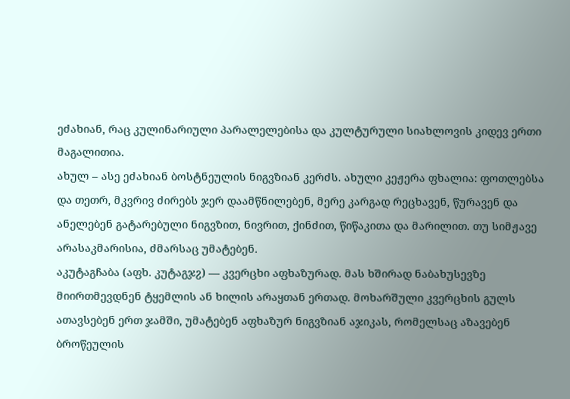ეძახიან, რაც კულინარიული პარალელებისა და კულტურული სიახლოვის კიდევ ერთი მაგალითია.
ახულ – ასე ეძახიან ბოსტნეულის ნიგვზიან კერძს. ახული კეჟერა ფხალია: ფოთლებსა და თეთრ, მკვრივ ძირებს ჯერ დაამწნილებენ, მერე კარგად რეცხავენ, წურავენ და ანელებენ გატარებული ნიგვზით, ნივრით, ქინძით, წიწაკითა და მარილით. თუ სიმჟავე არასაკმარისია, ძმარსაც უმატებენ.
აკუტაგჩაბა (აფხ. კუტაგჯჷ) — კვერცხი აფხაზურად. მას ხშირად ნაბახუსევზე მიირთმევდნენ ტყემლის ან ხილის არაყთან ერთად. მოხარშული კვერცხის გულს ათავსებენ ერთ ჯამში, უმატებენ აფხაზურ ნიგვზიან აჯიკას, რომელსაც აზავებენ ბროწეულის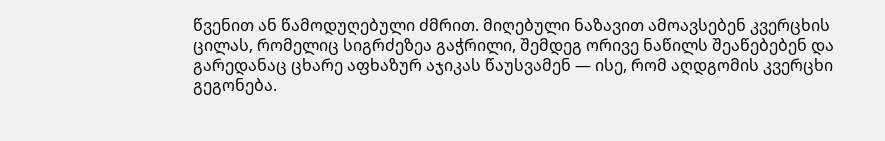წვენით ან წამოდუღებული ძმრით. მიღებული ნაზავით ამოავსებენ კვერცხის ცილას, რომელიც სიგრძეზეა გაჭრილი, შემდეგ ორივე ნაწილს შეაწებებენ და გარედანაც ცხარე აფხაზურ აჯიკას წაუსვამენ — ისე, რომ აღდგომის კვერცხი გეგონება.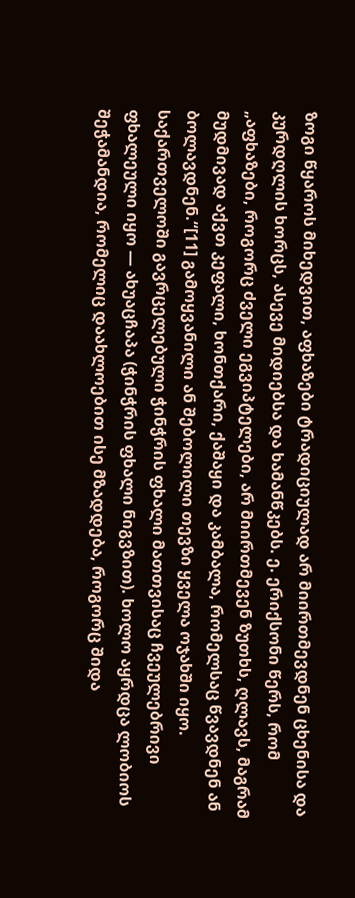ზოგი წყაროს მიხედვით, აფხაზები ტრადიციულად არ მიირთმევდნენ ცხენისა და კურდღლის ხორცს, ასევე მიდიებსა და ხამანწკებს. ე. ერიქსონი წერს, რომ „აფხაზები, როგორც ძველი ეგვიპტელები, არ მიირთმევენ ზუთხს, ღლავს, მაგრამ მუდმივად აქვთ კეფალი, ხონთქარი, ქაშაყი და კამბალა, რომელსაც წვავდნენ ან ბოლავდნენ.“[11] გამოყვანილი ან შებოლილი თევზი ყველა ოჯახში იყო.
საქართველოში გავრცელებული ჭინჭრის ფხალი მათთვისაც ჩვეულებრივი ფხალეული იყო — ახუაცჩაპა (ჭინჭრის ფხალი ნიგვზით). ხოლო აყრდცა ლობიოს შეჭამანდია, რომელიც დაახლოებით ისე მზადდება, როგორც შიდა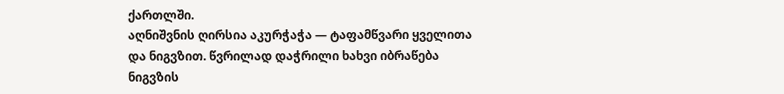ქართლში.
აღნიშვნის ღირსია აკურჭაჭა — ტაფამწვარი ყველითა და ნიგვზით. წვრილად დაჭრილი ხახვი იბრაწება ნიგვზის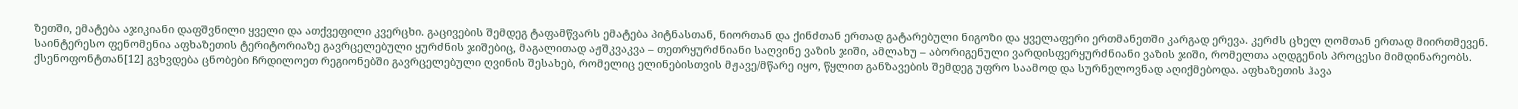ზეთში, ემატება აჯიკიანი დაფშვნილი ყველი და ათქვეფილი კვერცხი. გაცივების შემდეგ ტაფამწვარს ემატება პიტნასთან, ნიორთან და ქინძთან ერთად გატარებული ნიგოზი და ყველაფერი ერთმანეთში კარგად ერევა. კერძს ცხელ ღომთან ერთად მიირთმევენ.
საინტერესო ფენომენია აფხაზეთის ტერიტორიაზე გავრცელებული ყურძნის ჯიშებიც, მაგალითად აჟშკვაკვა – თეთრყურძნიანი საღვინე ვაზის ჯიში, ამლახუ – აბორიგენული ვარდისფერყურძნიანი ვაზის ჯიში, რომელთა აღდგენის პროცესი მიმდინარეობს. ქსენოფონტთან[12] გვხვდება ცნობები ჩრდილოეთ რეგიონებში გავრცელებული ღვინის შესახებ, რომელიც ელინებისთვის მჟავე/მწარე იყო, წყლით განზავების შემდეგ უფრო საამოდ და სურნელოვნად აღიქმებოდა. აფხაზეთის ჰავა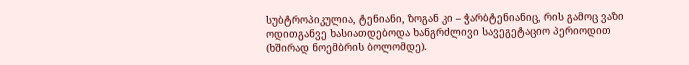სუბტროპიკულია, ტენიანი, ზოგან კი – ჭარბტენიანიც, რის გამოც ვაზი ოდითგანვე ხასიათდებოდა ხანგრძლივი სავეგეტაციო პერიოდით (ხშირად ნოემბრის ბოლომდე).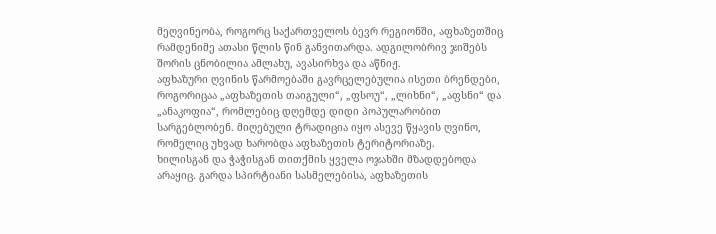მეღვინეობა, როგორც საქართველოს ბევრ რეგიონში, აფხაზეთშიც რამდენიმე ათასი წლის წინ განვითარდა. ადგილობრივ ჯიშებს შორის ცნობილია ამლახუ, ავასირხვა და აწნიჟ.
აფხაზური ღვინის წარმოებაში გავრცელებულია ისეთი ბრენდები, როგორიცაა „აფხაზეთის თაიგული“, „ფსოუ“, „ლიხნი“, „აფსნი“ და „ანაკოფია“, რომლებიც დღემდე დიდი პოპულარობით სარგებლობენ. მიღებული ტრადიცია იყო ასევე წყავის ღვინო, რომელიც უხვად ხარობდა აფხაზეთის ტერიტორიაზე.
ხილისგან და ჭაჭისგან თითქმის ყველა ოჯახში მზადდებოდა არაყიც. გარდა სპირტიანი სასმელებისა, აფხაზეთის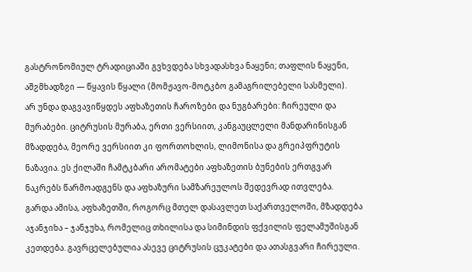გასტრონომიულ ტრადიციაში გვხვდება სხვადასხვა ნაყენი; თაფლის ნაყენი, აშჷმხადზჷი — წყავის წყალი (მომჟავო-მოტკბო გამაგრილებელი სასმელი).
არ უნდა დაგვავიწყდეს აფხაზეთის ჩაროზები და ნუგბარები: ჩირეული და მურაბები. ციტრუსის მურაბა, ერთი ვერსიით, კანგაუცლელი მანდარინისგან მზადდება, მეორე ვერსიით კი ფორთოხლის, ლიმონისა და გრეიპფრუტის ნაზავია. ეს ქილაში ჩამტკბარი არომატები აფხაზეთის ბუნების ერთგვარ ნაკრებს წარმოადგენს და აფხაზური სამზარეულოს შედევრად ითვლება.
გარდა ამისა, აფხაზეთში, როგორც მთელ დასავლეთ საქართველოში, მზადდება აჯანჯიხა – ჯანჯუხა, რომელიც თხილისა და სიმინდის ფქვილის ფელამუშისგან კეთდება. გავრცელებულია ასევე ციტრუსის ცუკატები და ათასგვარი ჩირეული.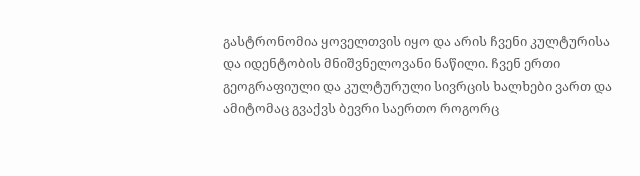გასტრონომია ყოველთვის იყო და არის ჩვენი კულტურისა და იდენტობის მნიშვნელოვანი ნაწილი. ჩვენ ერთი გეოგრაფიული და კულტურული სივრცის ხალხები ვართ და ამიტომაც გვაქვს ბევრი საერთო როგორც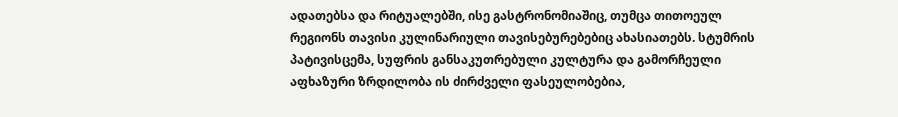ადათებსა და რიტუალებში, ისე გასტრონომიაშიც, თუმცა თითოეულ რეგიონს თავისი კულინარიული თავისებურებებიც ახასიათებს. სტუმრის პატივისცემა, სუფრის განსაკუთრებული კულტურა და გამორჩეული აფხაზური ზრდილობა ის ძირძველი ფასეულობებია,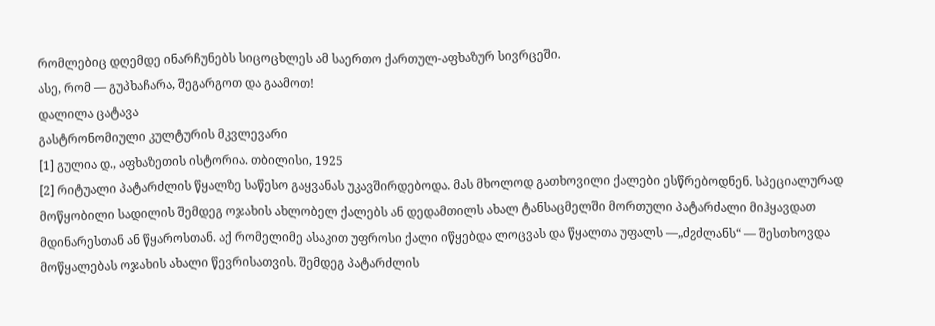რომლებიც დღემდე ინარჩუნებს სიცოცხლეს ამ საერთო ქართულ-აფხაზურ სივრცეში.
ასე, რომ — გუპხაჩარა, შეგარგოთ და გაამოთ!
დალილა ცატავა
გასტრონომიული კულტურის მკვლევარი
[1] გულია დ., აფხაზეთის ისტორია. თბილისი, 1925
[2] რიტუალი პატარძლის წყალზე საწესო გაყვანას უკავშირდებოდა. მას მხოლოდ გათხოვილი ქალები ესწრებოდნენ. სპეციალურად მოწყობილი სადილის შემდეგ ოჯახის ახლობელ ქალებს ან დედამთილს ახალ ტანსაცმელში მორთული პატარძალი მიჰყავდათ მდინარესთან ან წყაროსთან. აქ რომელიმე ასაკით უფროსი ქალი იწყებდა ლოცვას და წყალთა უფალს —„ძჷძლანს“ — შესთხოვდა მოწყალებას ოჯახის ახალი წევრისათვის. შემდეგ პატარძლის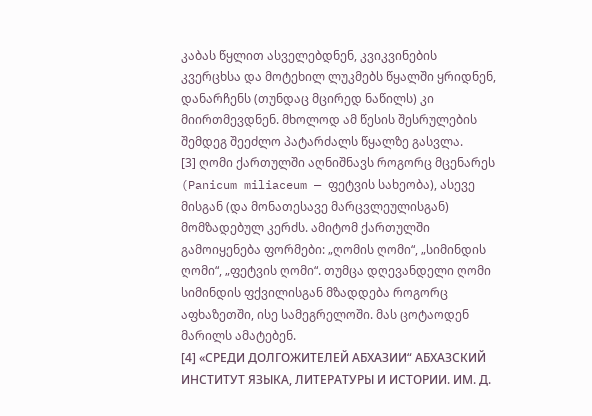კაბას წყლით ასველებდნენ, კვიკვინების კვერცხსა და მოტეხილ ლუკმებს წყალში ყრიდნენ, დანარჩენს (თუნდაც მცირედ ნაწილს) კი მიირთმევდნენ. მხოლოდ ამ წესის შესრულების შემდეგ შეეძლო პატარძალს წყალზე გასვლა.
[3] ღომი ქართულში აღნიშნავს როგორც მცენარეს (Panicum miliaceum — ფეტვის სახეობა), ასევე მისგან (და მონათესავე მარცვლეულისგან) მომზადებულ კერძს. ამიტომ ქართულში გამოიყენება ფორმები: „ღომის ღომი“, „სიმინდის ღომი“, „ფეტვის ღომი“. თუმცა დღევანდელი ღომი სიმინდის ფქვილისგან მზადდება როგორც აფხაზეთში, ისე სამეგრელოში. მას ცოტაოდენ მარილს ამატებენ.
[4] «СРЕДИ ДОЛГОЖИТЕЛЕЙ АБХАЗИИ“ АБХАЗСКИЙ ИНСТИТУТ ЯЗЫКА, ЛИТЕРАТУРЫ И ИСТОРИИ. ИМ. Д.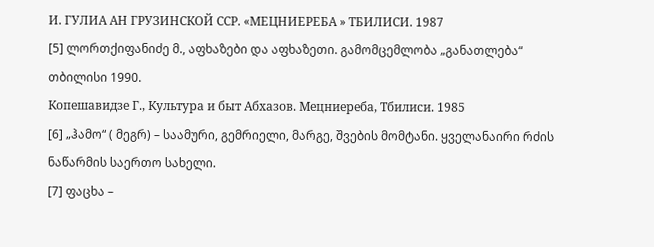И. ГУЛИА АН ГРУЗИНСКОЙ ССР. «МЕЦНИЕРЕБА » ТБИЛИСИ. 1987
[5] ლორთქიფანიძე მ., აფხაზები და აფხაზეთი. გამომცემლობა „განათლება“ თბილისი 1990.
Копешавидзе Г., Культура и быт Абхазов. Мецниереба, Тбилиси. 1985
[6] „ჰამო“ ( მეგრ) – საამური, გემრიელი, მარგე, შვების მომტანი. ყველანაირი რძის ნაწარმის საერთო სახელი.
[7] ფაცხა –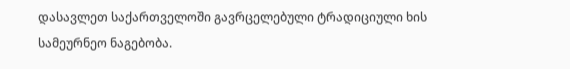დასავლეთ საქართველოში გავრცელებული ტრადიციული ხის სამეურნეო ნაგებობა.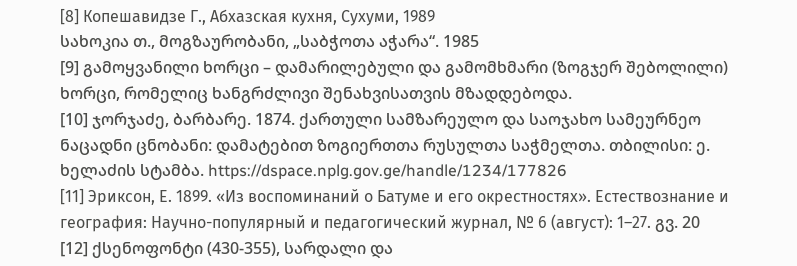[8] Копешавидзе Г., Абхазская кухня, Сухуми, 1989
სახოკია თ., მოგზაურობანი, „საბჭოთა აჭარა“. 1985
[9] გამოყვანილი ხორცი – დამარილებული და გამომხმარი (ზოგჯერ შებოლილი) ხორცი, რომელიც ხანგრძლივი შენახვისათვის მზადდებოდა.
[10] ჯორჯაძე, ბარბარე. 1874. ქართული სამზარეულო და საოჯახო სამეურნეო ნაცადნი ცნობანი: დამატებით ზოგიერთთა რუსულთა საჭმელთა. თბილისი: ე. ხელაძის სტამბა. https://dspace.nplg.gov.ge/handle/1234/177826
[11] Эриксон, Е. 1899. «Из воспоминаний о Батуме и его окрестностях». Естествознание и география: Научно-популярный и педагогический журнал, № 6 (август): 1–27. გვ. 20
[12] ქსენოფონტი (430-355), სარდალი და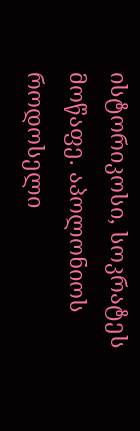ისტორიკოსი, სოკრატეს მოწაფე. აპოლონიოს როდოსელი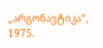„არგონავტიკა“, 1975.